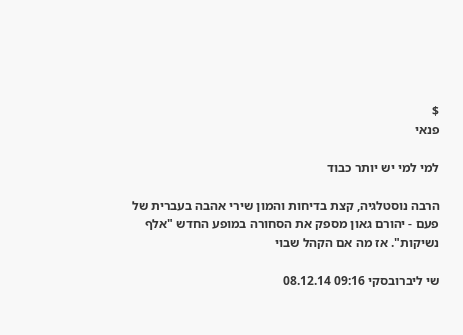$
פנאי

למי למי יש יותר כבוד

הרבה נוסטלגיה, קצת בדיחות והמון שירי אהבה בעברית של פעם - יהורם גאון מספק את הסחורה במופע החדש "אלף נשיקות". אז מה אם הקהל שבוי

שי ליברובסקי 09:16 08.12.14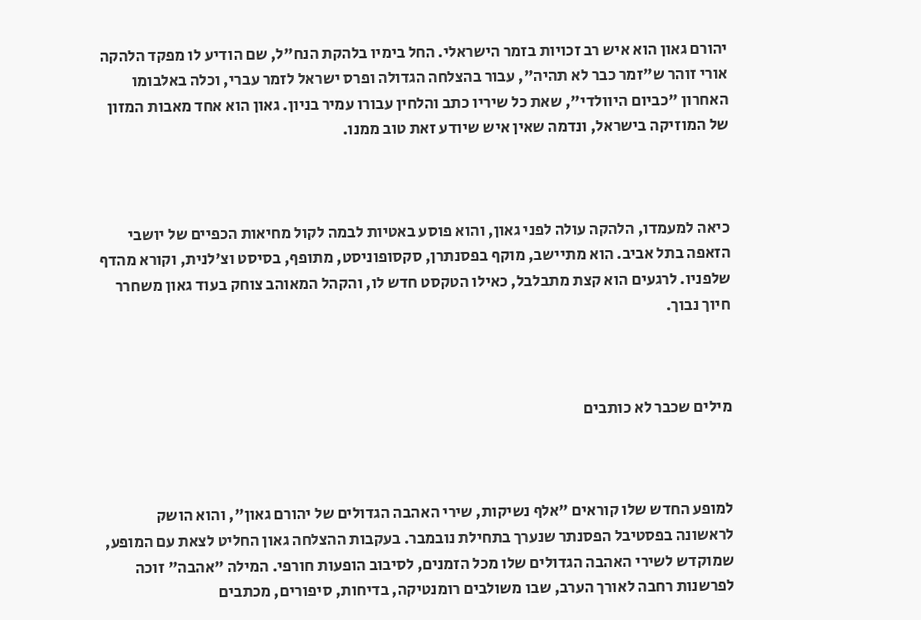יהורם גאון הוא איש רב זכויות בזמר הישראלי. החל בימיו בלהקת הנח"ל, שם הודיע לו מפקד הלהקה אורי זוהר ש"זמר כבר לא תהיה", עבור בהצלחה הגדולה ופרס ישראל לזמר עברי, וכלה באלבומו האחרון "כביום היוולדי", שאת כל שיריו כתב והלחין עבורו עמיר בניון. גאון הוא אחד מאבות המזון של המוזיקה בישראל, ונדמה שאין איש שיודע זאת טוב ממנו.



כיאה למעמדו, הלהקה עולה לפני גאון, והוא פוסע באטיות לבמה לקול מחיאות הכפיים של יושבי הזאפה בתל אביב. הוא מתיישב, מוקף בפסנתרן, סקסופוניסט, מתופף, בסיסט וצ'לנית, וקורא מהדף שלפניו. לרגעים הוא קצת מתבלבל, כאילו הטקסט חדש לו, והקהל המאוהב צוחק בעוד גאון משחרר חיוך נבוך.



מילים שכבר לא כותבים



למופע החדש שלו קוראים "אלף נשיקות, שירי האהבה הגדולים של יהורם גאון", והוא הושק לראשונה בפסטיבל הפסנתר שנערך בתחילת נובמבר. בעקבות ההצלחה גאון החליט לצאת עם המופע, שמוקדש לשירי האהבה הגדולים שלו מכל הזמנים, לסיבוב הופעות חורפי. המילה "אהבה" זוכה לפרשנות רחבה לאורך הערב, שבו משולבים רומנטיקה, בדיחות, סיפורים, מכתבים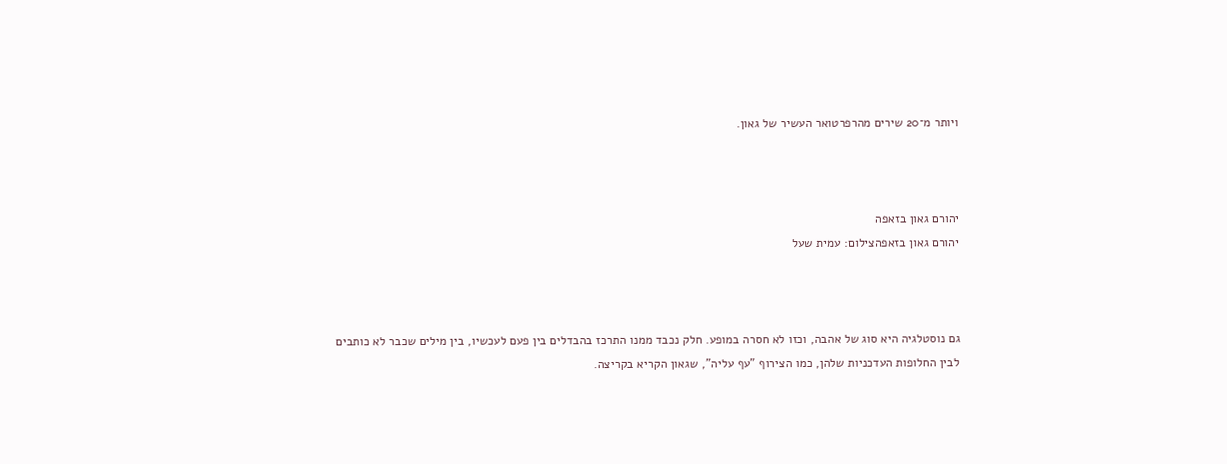ויותר מ־20 שירים מהרפרטואר העשיר של גאון.



יהורם גאון בזאפה
יהורם גאון בזאפהצילום: עמית שעל



גם נוסטלגיה היא סוג של אהבה, וכזו לא חסרה במופע. חלק נכבד ממנו התרכז בהבדלים בין פעם לעכשיו, בין מילים שכבר לא כותבים לבין החלופות העדכניות שלהן, כמו הצירוף "עף עליה", שגאון הקריא בקריצה.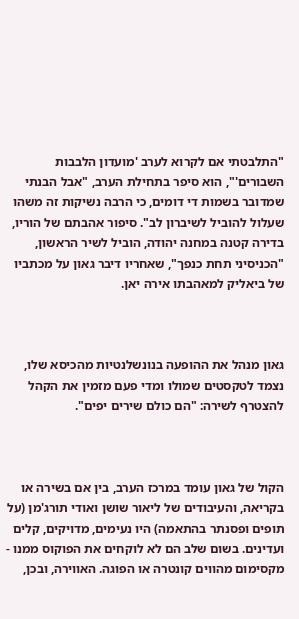"התלבטתי אם לקרוא לערב 'מועדון הלבבות השבורים'", הוא סיפר בתחילת הערב, "אבל הבנתי שמדובר בשמות די דומים, כי הרבה נשיקות זה משהו שעלול להוביל לשיברון לב". סיפור אהבתם של הוריו, בדירה קטנה במחנה יהודה, הוביל לשיר הראשון, "הכניסיני תחת כנפך", שאחריו דיבר גאון על מכתביו של ביאליק למאהבתו אירה יאן.



גאון מנהל את ההופעה בנונשלנטיות מהכיסא שלו, נצמד לטקסטים שמולו ומדי פעם מזמין את הקהל להצטרף לשירה: "הם כולם שירים יפים".



הקול של גאון עומד במרכז הערב, בין אם בשירה או בקריאה, והעיבודים של ליאור שושן ואודי תורג'מן (על תופים ופסנתר בהתאמה) היו נעימים, מדויקים, קלים ועדינים. בשום שלב הם לא לוקחים את הפוקוס ממנו - מקסימום מהווים קונטרה או הפוגה. האווירה, ובכן,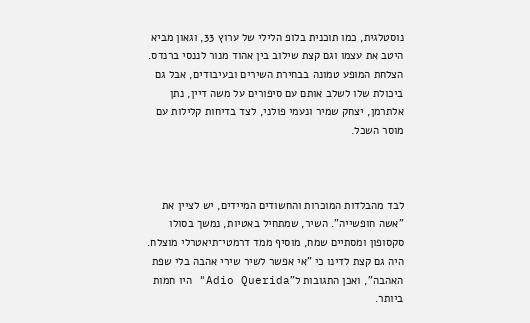נוסטלגית, כמו תוכנית בלופ הלילי של ערוץ 33, וגאון מביא היטב את עצמו וגם קצת שילוב בין אהוד מנור לננסי ברנדס. הצלחת המופע טמונה בבחירת השירים ובעיבודים, אבל גם ביכולת שלו לשלב אותם עם סיפורים על משה דיין, נתן אלתרמן, יצחק שמיר ונעמי פולני, לצד בדיחות קלילות עם מוסר השכל.



לבד מהבלדות המוכרות והחשודים המיידים, יש לציין את "אשה חופשייה". השיר, שמתחיל באטיות, נמשך בסולו סקסופון ומסתיים שמח, מוסיף ממד דרמטי־תיאטרלי מוצלח. היה גם קצת לדינו כי "אי אפשר לשיר שירי אהבה בלי שפת האהבה", ואכן התגובות ל"Adio Querida" היו חמות ביותר.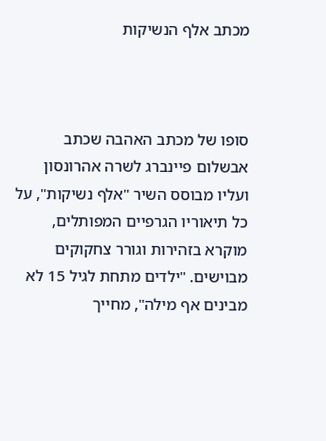מכתב אלף הנשיקות



סופו של מכתב האהבה שכתב אבשלום פיינברג לשרה אהרונסון ועליו מבוסס השיר "אלף נשיקות", על כל תיאוריו הגרפיים המפותלים, מוקרא בזהירות וגורר צחקוקים מבוישים. "ילדים מתחת לגיל 15 לא מבינים אף מילה", מחייך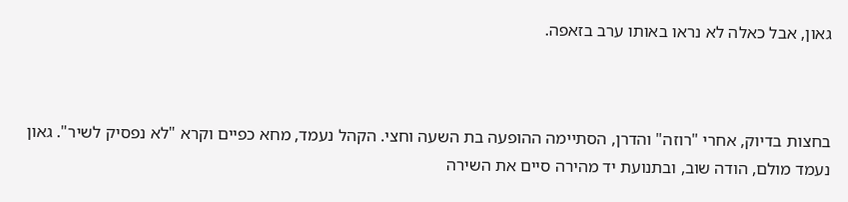גאון, אבל כאלה לא נראו באותו ערב בזאפה.



בחצות בדיוק, אחרי "רוזה" והדרן, הסתיימה ההופעה בת השעה וחצי. הקהל נעמד, מחא כפיים וקרא "לא נפסיק לשיר". גאון נעמד מולם, הודה שוב, ובתנועת יד מהירה סיים את השירה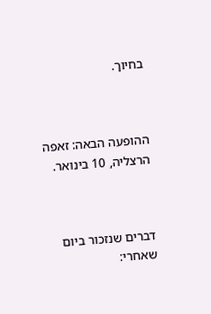בחיוך.



ההופעה הבאה: זאפה הרצליה, 10 בינואר.



דברים שנזכור ביום שאחרי: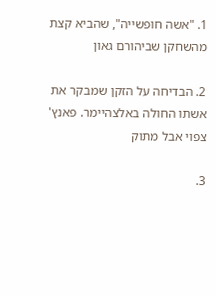1. "אשה חופשייה", שהביא קצת מהשחקן שביהורם גאון

2. הבדיחה על הזקן שמבקר את אשתו החולה באלצהיימר. פאנץ' צפוי אבל מתוק

3.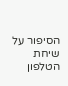הסיפור על שיחת הטלפון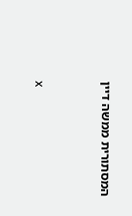המסתורית ממשה דיין



x